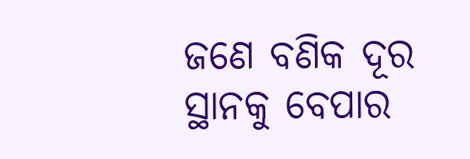ଜଣେ ବଣିକ ଦୂର ସ୍ଥାନକୁ ବେପାର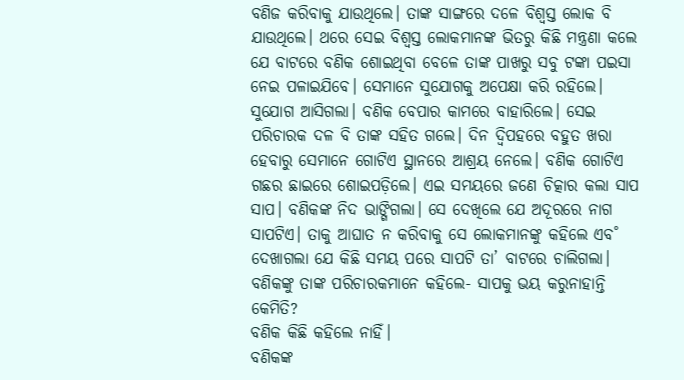ବଣିଜ କରିବାକୁ ଯାଉଥିଲେ। ତାଙ୍କ ସାଙ୍ଗରେ ଦଳେ ବିଶ୍ବସ୍ତ ଲୋକ ବି ଯାଉଥିଲେ। ଥରେ ସେଇ ବିଶ୍ବସ୍ତ ଲୋକମାନଙ୍କ ଭିତରୁ କିଛି ମନ୍ତ୍ରଣା କଲେ ଯେ ବାଟରେ ବଣିକ ଶୋଇଥିବା ବେଳେ ତାଙ୍କ ପାଖରୁ ସବୁ ଟଙ୍କା ପଇସା ନେଇ ପଳାଇଯିବେ। ସେମାନେ ସୁଯୋଗକୁ ଅପେକ୍ଷା କରି ରହିଲେ।
ସୁଯୋଗ ଆସିଗଲା। ବଣିକ ବେପାର କାମରେ ବାହାରିଲେ। ସେଇ ପରିଚାରକ ଦଳ ବି ତାଙ୍କ ସହିତ ଗଲେ। ଦିନ ଦ୍ବିପହରେ ବହୁତ ଖରା ହେବାରୁ ସେମାନେ ଗୋଟିଏ ସ୍ଥାନରେ ଆଶ୍ରୟ ନେଲେ। ବଣିକ ଗୋଟିଏ ଗଛର ଛାଇରେ ଶୋଇପଡ଼ିଲେ। ଏଇ ସମୟରେ ଜଣେ ଚିତ୍କାର କଲା ସାପ ସାପ। ବଣିକଙ୍କ ନିଦ ଭାଙ୍ଗିଗଲା। ସେ ଦେଖିଲେ ଯେ ଅଦୂରରେ ନାଗ ସାପଟିଏ। ତାକୁ ଆଘାତ ନ କରିବାକୁ ସେ ଲୋକମାନଙ୍କୁ କହିଲେ ଏବ˚ ଦେଖାଗଲା ଯେ କିଛି ସମୟ ପରେ ସାପଟି ତା’ ବାଟରେ ଚାଲିଗଲା। ବଣିକଙ୍କୁ ତାଙ୍କ ପରିଚାରକମାନେ କହିଲେ- ସାପକୁ ଭୟ କରୁନାହାନ୍ତି କେମିତି?
ବଣିକ କିଛି କହିଲେ ନାହିଁ।
ବଣିକଙ୍କ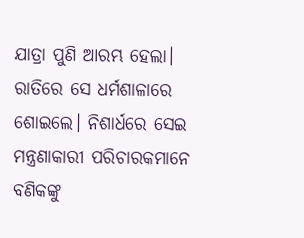ଯାତ୍ରା ପୁଣି ଆରମ୍ଭ ହେଲା। ରାତିରେ ସେ ଧର୍ମଶାଳାରେ ଶୋଇଲେ। ନିଶାର୍ଧରେ ସେଇ ମନ୍ତ୍ରଣାକାରୀ ପରିଚାରକମାନେ ବଣିକଙ୍କୁ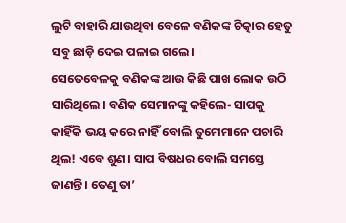ଲୁଟି ବାହାରି ଯାଉଥିବା ବେଳେ ବଣିକଙ୍କ ଚିତ୍କାର ହେତୁ ସବୁ ଛାଡ଼ି ଦେଇ ପଳାଇ ଗଲେ।
ସେତେବେଳକୁ ବଣିକଙ୍କ ଆଉ କିଛି ପାଖ ଲୋକ ଉଠି ସାରିଥିଲେ। ବଣିକ ସେମାନଙ୍କୁ କହିଲେ- ସାପକୁ କାହିଁକି ଭୟ କରେ ନାହିଁ ବୋଲି ତୁମେମାନେ ପଚାରି ଥିଲ! ଏବେ ଶୁଣ। ସାପ ବିଷଧର ବୋଲି ସମସ୍ତେ ଜାଣନ୍ତି। ତେଣୁ ତା’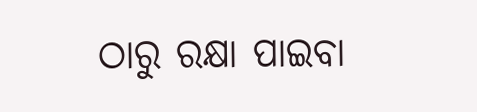ଠାରୁ ରକ୍ଷା ପାଇବା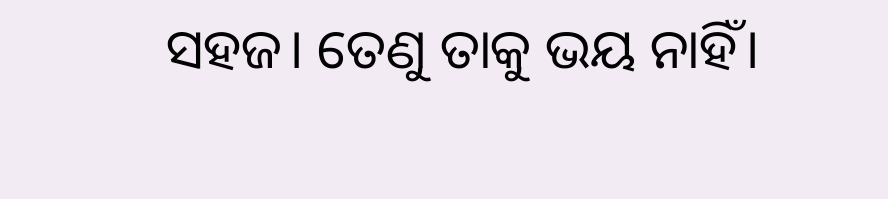ସହଜ। ତେଣୁ ତାକୁ ଭୟ ନାହିଁ।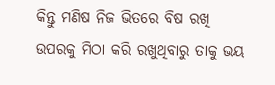କିନ୍ତୁ ମଣିଷ ନିଜ ଭିତରେ ବିଷ ରଖି ଉପରକୁ ମିଠା କରି ରଖୁଥିବାରୁ ତାକୁ ଭୟ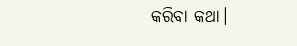କରିବା କଥା।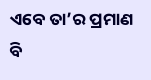ଏବେ ତା’ର ପ୍ରମାଣ ବି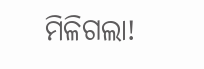ମିଳିଗଲା!